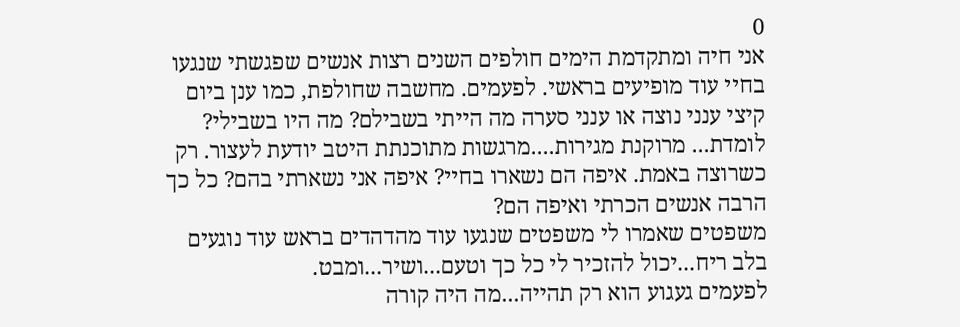0
אני חיה ומתקדמת הימים חולפים השנים רצות אנשים שפגשתי שנגעו בחיי עוד מופיעים בראשי. לפעמים. מחשבה שחולפת, כמו ענן ביום קיצי ענני נוצה או ענני סערה מה הייתי בשבילם? מה היו בשבילי? לומדת... מרוקנת מגירות....מרגשות מתוכנתת היטב יודעת לעצור. רק כשרוצה באמת. איפה הם נשארו בחיי? איפה אני נשארתי בהם? כל כך הרבה אנשים הכרתי ואיפה הם?
משפטים שאמרו לי משפטים שנגעו עוד מהדהדים בראש עוד נוגעים בלב ריח...יכול להזכיר לי כל כך וטעם...ושיר...ומבט.
לפעמים געגוע הוא רק תהייה...מה היה קורה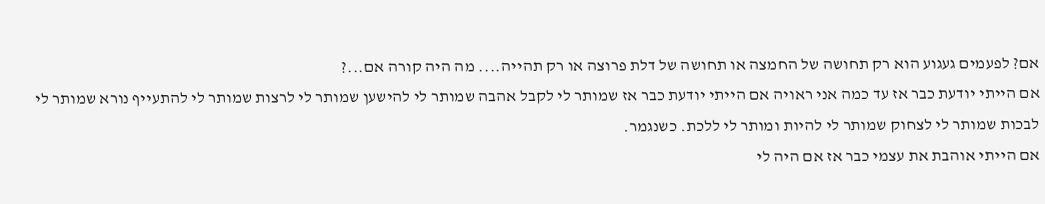אם? לפעמים געגוע הוא רק תחושה של החמצה או תחושה של דלת פרוצה או רק תהייה.... מה היה קורה אם...?
אם הייתי יודעת כבר אז עד כמה אני ראויה אם הייתי יודעת כבר אז שמותר לי לקבל אהבה שמותר לי להישען שמותר לי לרצות שמותר לי להתעייף נורא שמותר לי לבכות שמותר לי לצחוק שמותר לי להיות ומותר לי ללכת. כשנגמר.
אם הייתי אוהבת את עצמי כבר אז אם היה לי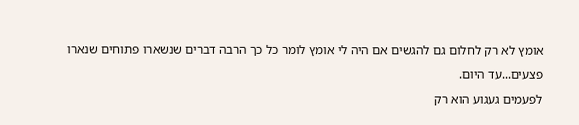אומץ לא רק לחלום גם להגשים אם היה לי אומץ לומר כל כך הרבה דברים שנשארו פתוחים שנארו פצעים...עד היום.
לפעמים געגוע הוא רק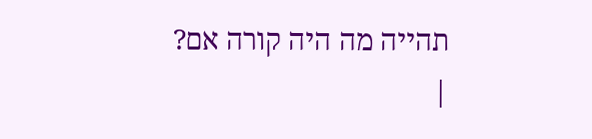תהייה מה היה קורה אם?
|